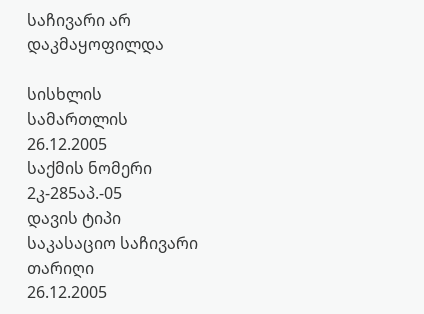საჩივარი არ დაკმაყოფილდა

სისხლის სამართლის 26.12.2005
საქმის ნომერი
2კ-285აპ.-05
დავის ტიპი
საკასაციო საჩივარი
თარიღი
26.12.2005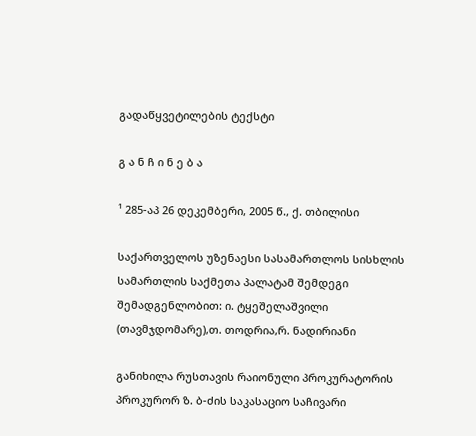გადაწყვეტილების ტექსტი

გ ა ნ ჩ ი ნ ე ბ ა

¹ 285-აპ 26 დეკემბერი, 2005 წ., ქ. თბილისი

საქართველოს უზენაესი სასამართლოს სისხლის სამართლის საქმეთა პალატამ შემდეგი შემადგენლობით: ი. ტყეშელაშვილი (თავმჯდომარე),თ. თოდრია,რ. ნადირიანი

განიხილა რუსთავის რაიონული პროკურატორის პროკურორ ზ. ბ-ძის საკასაციო საჩივარი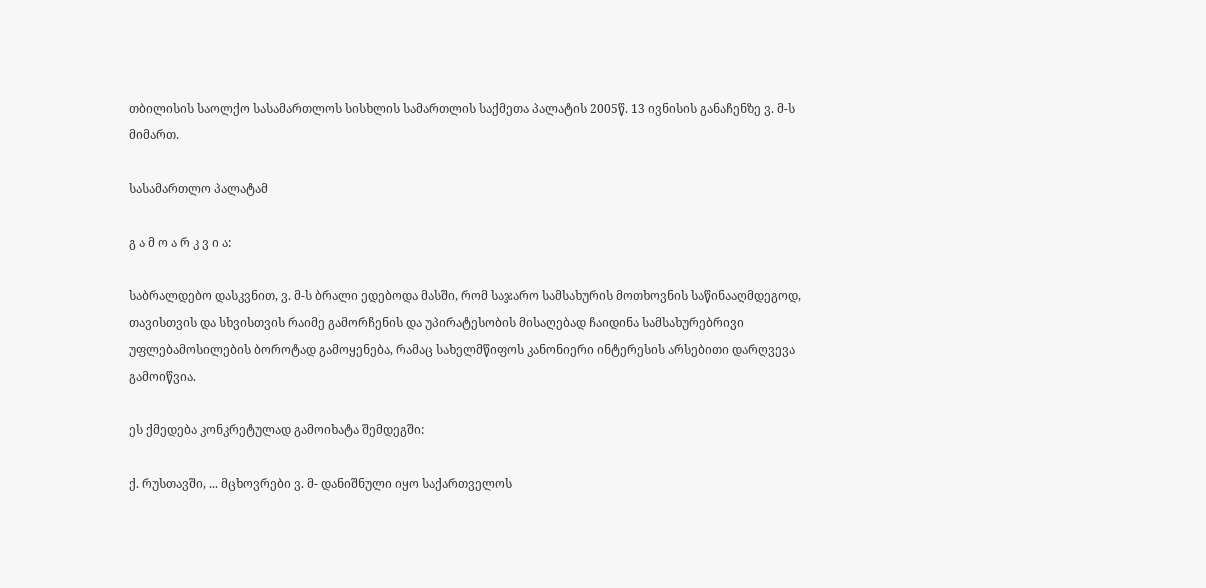თბილისის საოლქო სასამართლოს სისხლის სამართლის საქმეთა პალატის 2005წ. 13 ივნისის განაჩენზე ვ. მ-ს მიმართ.

სასამართლო პალატამ

გ ა მ ო ა რ კ ვ ი ა:

საბრალდებო დასკვნით, ვ. მ-ს ბრალი ედებოდა მასში, რომ საჯარო სამსახურის მოთხოვნის საწინააღმდეგოდ, თავისთვის და სხვისთვის რაიმე გამორჩენის და უპირატესობის მისაღებად ჩაიდინა სამსახურებრივი უფლებამოსილების ბოროტად გამოყენება, რამაც სახელმწიფოს კანონიერი ინტერესის არსებითი დარღვევა გამოიწვია.

ეს ქმედება კონკრეტულად გამოიხატა შემდეგში:

ქ. რუსთავში, ... მცხოვრები ვ. მ- დანიშნული იყო საქართველოს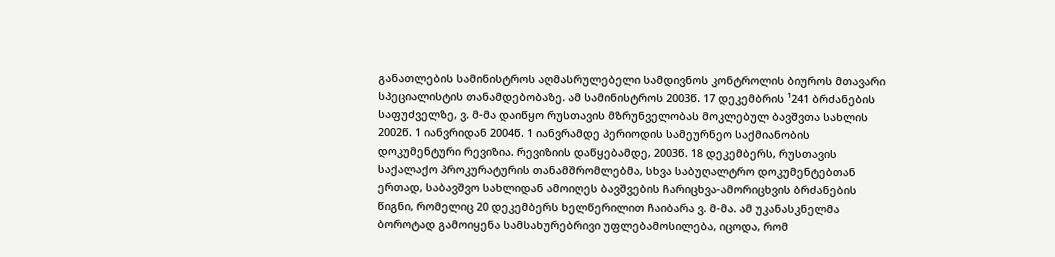განათლების სამინისტროს აღმასრულებელი სამდივნოს კონტროლის ბიუროს მთავარი სპეციალისტის თანამდებობაზე. ამ სამინისტროს 2003წ. 17 დეკემბრის ¹241 ბრძანების საფუძველზე, ვ. მ-მა დაიწყო რუსთავის მზრუნველობას მოკლებულ ბავშვთა სახლის 2002წ. 1 იანვრიდან 2004წ. 1 იანვრამდე პერიოდის სამეურნეო საქმიანობის დოკუმენტური რევიზია. რევიზიის დაწყებამდე, 2003წ. 18 დეკემბერს, რუსთავის საქალაქო პროკურატურის თანამშრომლებმა, სხვა საბუღალტრო დოკუმენტებთან ერთად, საბავშვო სახლიდან ამოიღეს ბავშვების ჩარიცხვა-ამორიცხვის ბრძანების წიგნი, რომელიც 20 დეკემბერს ხელწერილით ჩაიბარა ვ. მ-მა. ამ უკანასკნელმა ბოროტად გამოიყენა სამსახურებრივი უფლებამოსილება, იცოდა, რომ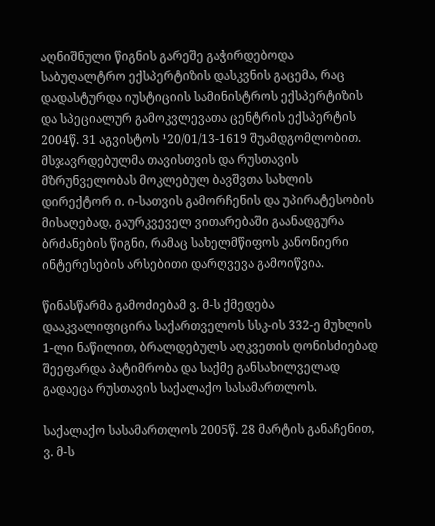აღნიშნული წიგნის გარეშე გაჭირდებოდა საბუღალტრო ექსპერტიზის დასკვნის გაცემა, რაც დადასტურდა იუსტიციის სამინისტროს ექსპერტიზის და სპეციალურ გამოკვლევათა ცენტრის ექსპერტის 2004წ. 31 აგვისტოს ¹20/01/13-1619 შუამდგომლობით. მსჯავრდებულმა თავისთვის და რუსთავის მზრუნველობას მოკლებულ ბავშვთა სახლის დირექტორ ი. ი-სათვის გამორჩენის და უპირატესობის მისაღებად, გაურკვეველ ვითარებაში გაანადგურა ბრძანების წიგნი, რამაც სახელმწიფოს კანონიერი ინტერესების არსებითი დარღვევა გამოიწვია.

წინასწარმა გამოძიებამ ვ. მ-ს ქმედება დააკვალიფიცირა საქართველოს სსკ-ის 332-ე მუხლის 1-ლი ნაწილით, ბრალდებულს აღკვეთის ღონისძიებად შეეფარდა პატიმრობა და საქმე განსახილველად გადაეცა რუსთავის საქალაქო სასამართლოს.

საქალაქო სასამართლოს 2005წ. 28 მარტის განაჩენით, ვ. მ-ს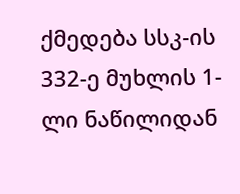ქმედება სსკ-ის 332-ე მუხლის 1-ლი ნაწილიდან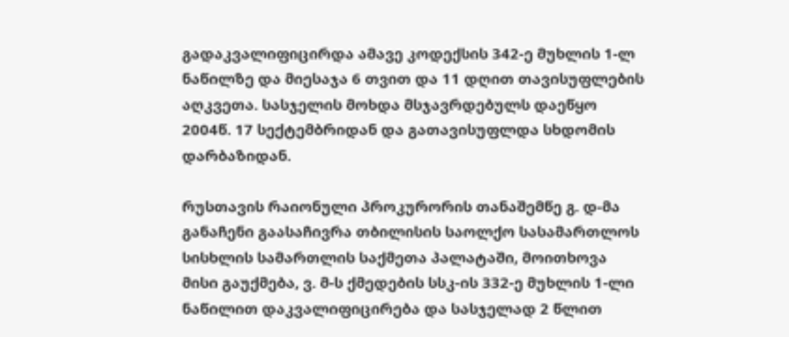გადაკვალიფიცირდა ამავე კოდექსის 342-ე მუხლის 1-ლ ნაწილზე და მიესაჯა 6 თვით და 11 დღით თავისუფლების აღკვეთა. სასჯელის მოხდა მსჯავრდებულს დაეწყო 2004წ. 17 სექტემბრიდან და გათავისუფლდა სხდომის დარბაზიდან.

რუსთავის რაიონული პროკურორის თანაშემწე გ. დ-მა განაჩენი გაასაჩივრა თბილისის საოლქო სასამართლოს სისხლის სამართლის საქმეთა პალატაში, მოითხოვა მისი გაუქმება, ვ. მ-ს ქმედების სსკ-ის 332-ე მუხლის 1-ლი ნაწილით დაკვალიფიცირება და სასჯელად 2 წლით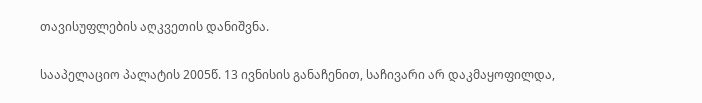თავისუფლების აღკვეთის დანიშვნა.

სააპელაციო პალატის 2005წ. 13 ივნისის განაჩენით, საჩივარი არ დაკმაყოფილდა,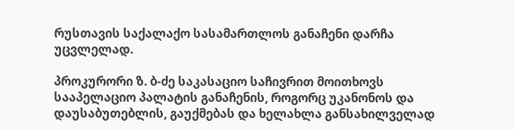რუსთავის საქალაქო სასამართლოს განაჩენი დარჩა უცვლელად.

პროკურორი ზ. ბ-ძე საკასაციო საჩივრით მოითხოვს სააპელაციო პალატის განაჩენის, როგორც უკანონოს და დაუსაბუთებლის, გაუქმებას და ხელახლა განსახილველად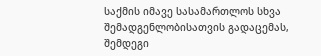საქმის იმავე სასამართლოს სხვა შემადგენლობისათვის გადაცემას, შემდეგი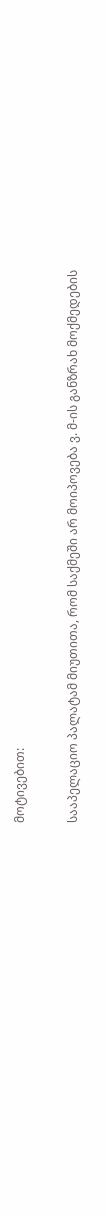მოტივებით:

სააპელაციო პალატამ მიუთითა, რომ საქმეში არ მოიპოვება ვ. მ-ის განზრახ მოქმედების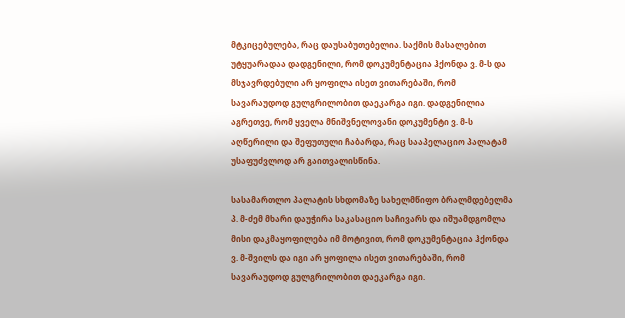მტკიცებულება, რაც დაუსაბუთებელია. საქმის მასალებით უტყუარადაა დადგენილი, რომ დოკუმენტაცია ჰქონდა ვ. მ-ს და მსჯავრდებული არ ყოფილა ისეთ ვითარებაში, რომ სავარაუდოდ გულგრილობით დაეკარგა იგი. დადგენილია აგრეთვე, რომ ყველა მნიშვნელოვანი დოკუმენტი ვ. მ-ს აღწერილი და შეფუთული ჩაბარდა, რაც სააპელაციო პალატამ უსაფუძვლოდ არ გაითვალისწინა.

სასამართლო პალატის სხდომაზე სახელმწიფო ბრალმდებელმა პ. მ-ძემ მხარი დაუჭირა საკასაციო საჩივარს და იშუამდგომლა მისი დაკმაყოფილება იმ მოტივით, რომ დოკუმენტაცია ჰქონდა ვ. მ-შვილს და იგი არ ყოფილა ისეთ ვითარებაში, რომ სავარაუდოდ გულგრილობით დაეკარგა იგი.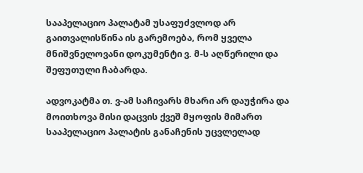სააპელაციო პალატამ უსაფუძვლოდ არ გაითვალისწინა ის გარემოება, რომ ყველა მნიშვნელოვანი დოკუმენტი ვ. მ-ს აღწერილი და შეფუთული ჩაბარდა.

ადვოკატმა თ. ვ-ამ საჩივარს მხარი არ დაუჭირა და მოითხოვა მისი დაცვის ქვეშ მყოფის მიმართ სააპელაციო პალატის განაჩენის უცვლელად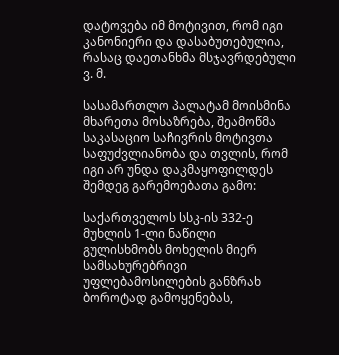დატოვება იმ მოტივით, რომ იგი კანონიერი და დასაბუთებულია, რასაც დაეთანხმა მსჯავრდებული ვ. მ.

სასამართლო პალატამ მოისმინა მხარეთა მოსაზრება, შეამოწმა საკასაციო საჩივრის მოტივთა საფუძვლიანობა და თვლის, რომ იგი არ უნდა დაკმაყოფილდეს შემდეგ გარემოებათა გამო:

საქართველოს სსკ-ის 332-ე მუხლის 1-ლი ნაწილი გულისხმობს მოხელის მიერ სამსახურებრივი უფლებამოსილების განზრახ ბოროტად გამოყენებას,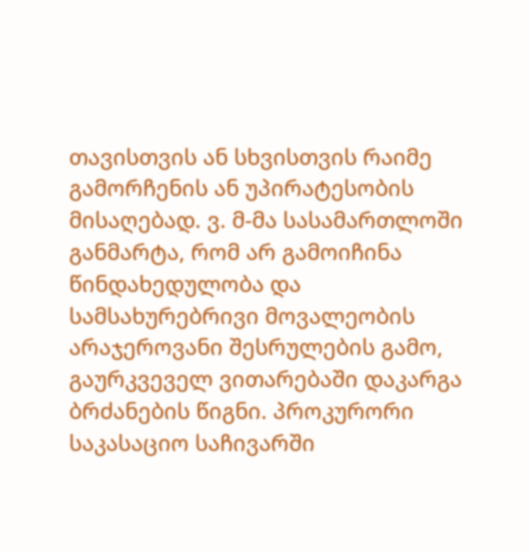თავისთვის ან სხვისთვის რაიმე გამორჩენის ან უპირატესობის მისაღებად. ვ. მ-მა სასამართლოში განმარტა, რომ არ გამოიჩინა წინდახედულობა და სამსახურებრივი მოვალეობის არაჯეროვანი შესრულების გამო, გაურკვეველ ვითარებაში დაკარგა ბრძანების წიგნი. პროკურორი საკასაციო საჩივარში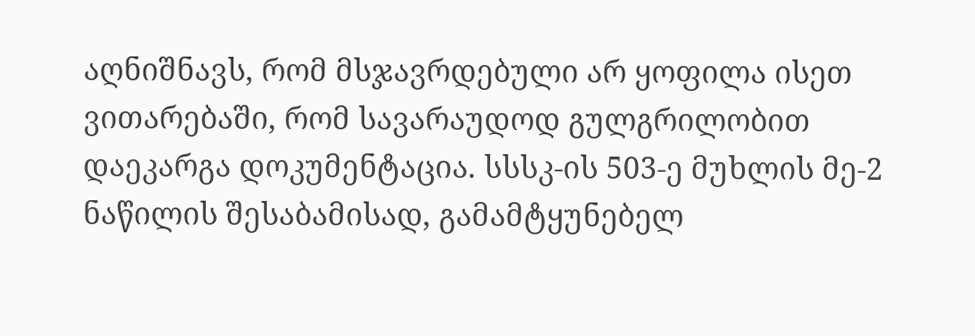აღნიშნავს, რომ მსჯავრდებული არ ყოფილა ისეთ ვითარებაში, რომ სავარაუდოდ გულგრილობით დაეკარგა დოკუმენტაცია. სსსკ-ის 503-ე მუხლის მე-2 ნაწილის შესაბამისად, გამამტყუნებელ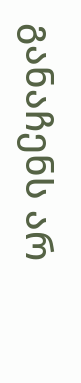განაჩენს არ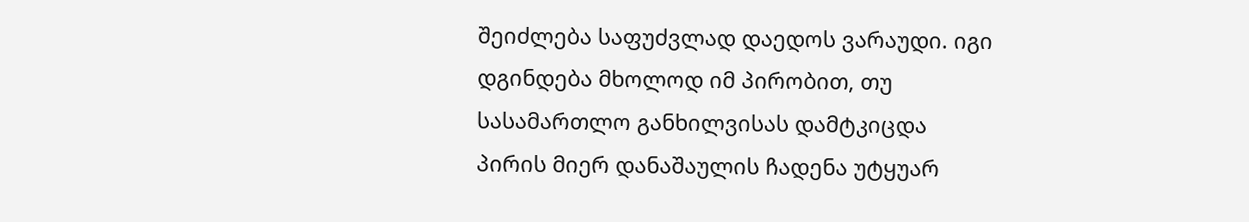შეიძლება საფუძვლად დაედოს ვარაუდი. იგი დგინდება მხოლოდ იმ პირობით, თუ სასამართლო განხილვისას დამტკიცდა პირის მიერ დანაშაულის ჩადენა უტყუარ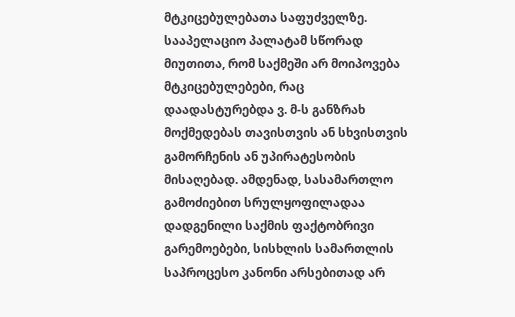მტკიცებულებათა საფუძველზე. სააპელაციო პალატამ სწორად მიუთითა, რომ საქმეში არ მოიპოვება მტკიცებულებები, რაც დაადასტურებდა ვ. მ-ს განზრახ მოქმედებას თავისთვის ან სხვისთვის გამორჩენის ან უპირატესობის მისაღებად. ამდენად, სასამართლო გამოძიებით სრულყოფილადაა დადგენილი საქმის ფაქტობრივი გარემოებები, სისხლის სამართლის საპროცესო კანონი არსებითად არ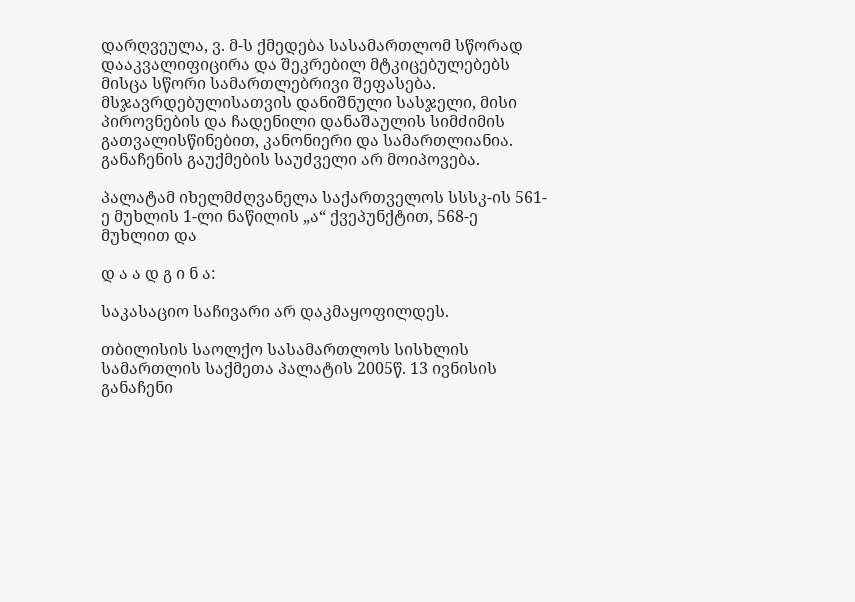დარღვეულა, ვ. მ-ს ქმედება სასამართლომ სწორად დააკვალიფიცირა და შეკრებილ მტკიცებულებებს მისცა სწორი სამართლებრივი შეფასება. მსჯავრდებულისათვის დანიშნული სასჯელი, მისი პიროვნების და ჩადენილი დანაშაულის სიმძიმის გათვალისწინებით, კანონიერი და სამართლიანია. განაჩენის გაუქმების საუძველი არ მოიპოვება.

პალატამ იხელმძღვანელა საქართველოს სსსკ-ის 561-ე მუხლის 1-ლი ნაწილის „ა“ ქვეპუნქტით, 568-ე მუხლით და

დ ა ა დ გ ი ნ ა:

საკასაციო საჩივარი არ დაკმაყოფილდეს.

თბილისის საოლქო სასამართლოს სისხლის სამართლის საქმეთა პალატის 2005წ. 13 ივნისის განაჩენი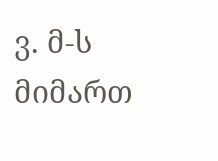ვ. მ-ს მიმართ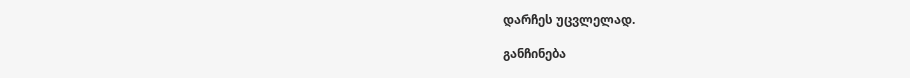დარჩეს უცვლელად.

განჩინება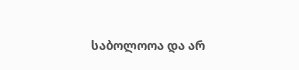საბოლოოა და არ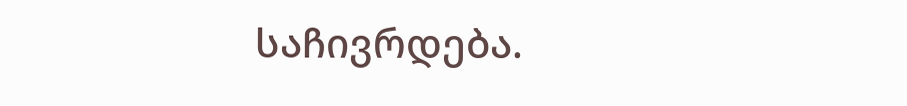საჩივრდება.